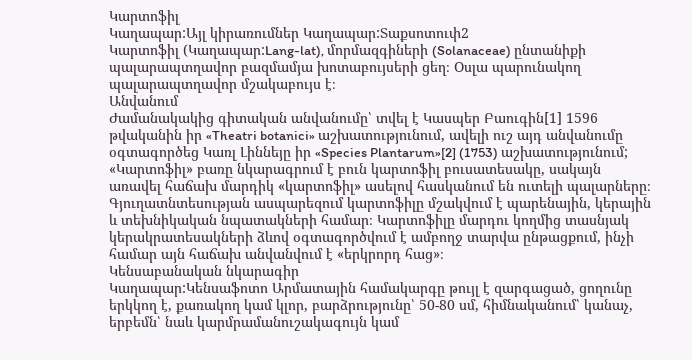Կարտոֆիլ
Կաղապար:Այլ կիրառումներ Կաղապար:Տաքսոտուփ2
Կարտոֆիլ (Կաղապար:Lang-lat), մորմազգիների (Solanaceae) ընտանիքի պալարապտղավոր բազմամյա խոտաբույսերի ցեղ։ Oսլա պարունակող պալարապտղավոր մշակաբույս է։
Անվանում
Ժամանակակից գիտական անվանումը՝ տվել է Կասպեր Բաուգին[1] 1596 թվականին իր «Theatri botanici» աշխատությունում, ավելի ուշ այդ անվանումը օգտագործեց Կառլ Լիննեյը իր «Species Plantarum»[2] (1753) աշխատությունում;
«Կարտոֆիլ» բառը նկարագրում է բուն կարտոֆիլ բուսատեսակը, սակայն առավել հաճախ մարդիկ «կարտոֆիլ» ասելով հասկանում են ուտելի պալարները։ Գյուղատնտեսության ասպարեզում կարտոֆիլը մշակվում է պարենային, կերային և տեխնիկական նպատակների համար։ Կարտոֆիլը մարդու կողմից տասնյակ կերակրատեսակների ձևով օգտագործվում է ամբողջ տարվա ընթացքում, ինչի համար այն հաճախ անվանվում է «երկրորդ հաց»։
Կենսաբանական նկարագիր
Կաղապար:Կենսաֆոտո Արմատային համակարգը թույլ է զարգացած, ցողունը երկկող է, քառակող կամ կլոր, բարձրությունը՝ 50-80 սմ, հիմնականում՝ կանաչ, երբեմն՝ նաև կարմրամանուշակագույն կամ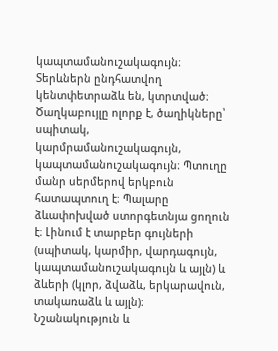կապտամանուշակագույն։ Տերևներն ընդհատվող կենտփետրաձև են, կտրտված։ Ծաղկաբույլը ոլորք է, ծաղիկները՝ սպիտակ, կարմրամանուշակագույն, կապտամանուշակագույն։ Պտուղը մանր սերմերով երկբուն հատապտուղ է։ Պալարը ձևափոխված ստորգետնյա ցողուն է։ Լինում է տարբեր գույների (սպիտակ, կարմիր, վարդագույն, կապտամանուշակագույն և այլն) և ձևերի (կլոր, ձվաձև, երկարավուն, տակառաձև և այլն)։
Նշանակություն և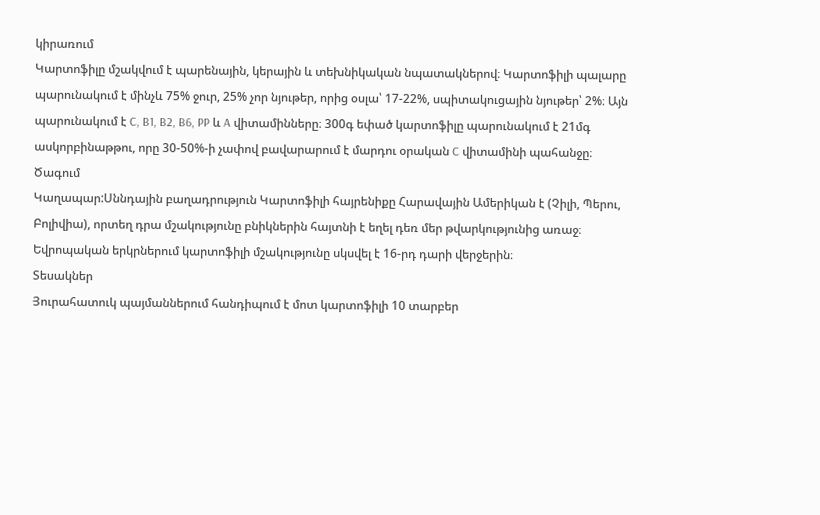կիրառում
Կարտոֆիլը մշակվում է պարենային, կերային և տեխնիկական նպատակներով։ Կարտոֆիլի պալարը պարունակում է մինչև 75% ջուր, 25% չոր նյութեր, որից օսլա՝ 17-22%, սպիտակուցային նյութեր՝ 2%։ Այն պարունակում է C, B1, B2, B6, PP և A վիտամինները։ 300գ եփած կարտոֆիլը պարունակում է 21մգ ասկորբինաթթու, որը 30-50%-ի չափով բավարարում է մարդու օրական C վիտամինի պահանջը։
Ծագում
Կաղապար:Սննդային բաղադրություն Կարտոֆիլի հայրենիքը Հարավային Ամերիկան է (Չիլի, Պերու, Բոլիվիա), որտեղ դրա մշակությունը բնիկներին հայտնի է եղել դեռ մեր թվարկությունից առաջ։ Եվրոպական երկրներում կարտոֆիլի մշակությունը սկսվել է 16-րդ դարի վերջերին։
Տեսակներ
Յուրահատուկ պայմաններում հանդիպում է մոտ կարտոֆիլի 10 տարբեր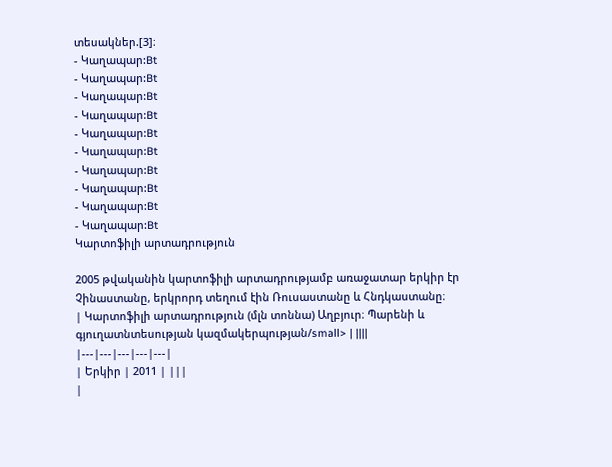տեսակներ.[3]։
- Կաղապար:Bt
- Կաղապար:Bt
- Կաղապար:Bt
- Կաղապար:Bt
- Կաղապար:Bt
- Կաղապար:Bt
- Կաղապար:Bt
- Կաղապար:Bt
- Կաղապար:Bt
- Կաղապար:Bt
Կարտոֆիլի արտադրություն

2005 թվականին կարտոֆիլի արտադրությամբ առաջատար երկիր էր Չինաստանը, երկրորդ տեղում էին Ռուսաստանը և Հնդկաստանը։
| Կարտոֆիլի արտադրություն (մլն տոննա) Աղբյուր։ Պարենի և գյուղատնտեսության կազմակերպության/small> | ||||
|---|---|---|---|---|
| Երկիր | 2011 | |||
|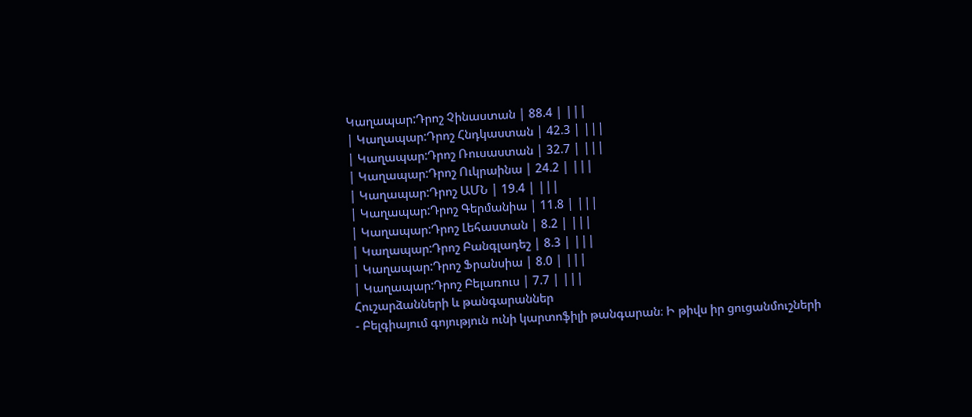Կաղապար:Դրոշ Չինաստան | 88.4 | |||
| Կաղապար:Դրոշ Հնդկաստան | 42.3 | |||
| Կաղապար:Դրոշ Ռուսաստան | 32.7 | |||
| Կաղապար:Դրոշ Ուկրաինա | 24.2 | |||
| Կաղապար:Դրոշ ԱՄՆ | 19.4 | |||
| Կաղապար:Դրոշ Գերմանիա | 11.8 | |||
| Կաղապար:Դրոշ Լեհաստան | 8.2 | |||
| Կաղապար:Դրոշ Բանգլադեշ | 8.3 | |||
| Կաղապար:Դրոշ Ֆրանսիա | 8.0 | |||
| Կաղապար:Դրոշ Բելառուս | 7.7 | |||
Հուշարձանների և թանգարաններ
- Բելգիայում գոյություն ունի կարտոֆիլի թանգարան։ Ի թիվս իր ցուցանմուշների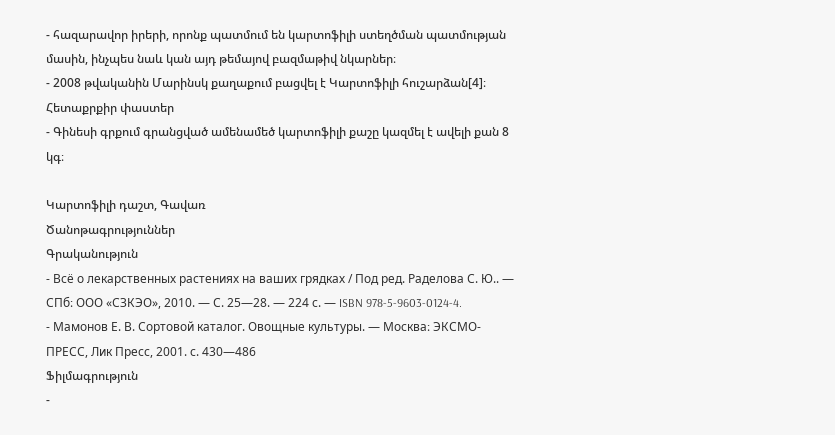- հազարավոր իրերի, որոնք պատմում են կարտոֆիլի ստեղծման պատմության մասին, ինչպես նաև կան այդ թեմայով բազմաթիվ նկարներ։
- 2008 թվականին Մարինսկ քաղաքում բացվել է Կարտոֆիլի հուշարձան[4]։
Հետաքրքիր փաստեր
- Գինեսի գրքում գրանցված ամենամեծ կարտոֆիլի քաշը կազմել է ավելի քան 8 կգ։

Կարտոֆիլի դաշտ, Գավառ
Ծանոթագրություններ
Գրականություն
- Всё о лекарственных растениях на ваших грядках / Под ред. Раделова С. Ю.. — СПб։ ООО «СЗКЭО», 2010. — С. 25—28. — 224 с. — ISBN 978-5-9603-0124-4.
- Мамонов Е. В. Сортовой каталог. Овощные культуры. — Москва։ ЭКСМО-ПРЕСС, Лик Пресс, 2001. с. 430—486
Ֆիլմագրություն
-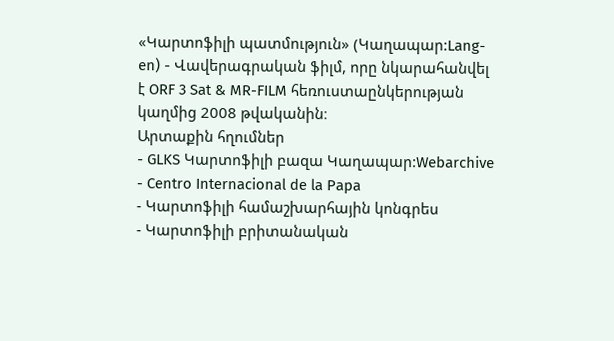«Կարտոֆիլի պատմություն» (Կաղապար:Lang-en) - Վավերագրական ֆիլմ, որը նկարահանվել է ORF 3 Sat & MR-FILM հեռուստաընկերության կաղմից 2008 թվականին։
Արտաքին հղումներ
- GLKS Կարտոֆիլի բազա Կաղապար:Webarchive
- Centro Internacional de la Papa
- Կարտոֆիլի համաշխարհային կոնգրես
- Կարտոֆիլի բրիտանական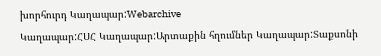խորհուրդ Կաղապար:Webarchive
Կաղապար:ՀՍՀ Կաղապար:Արտաքին հղումներ Կաղապար:Տաքսոնի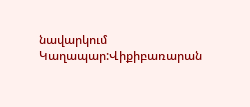նավարկում Կաղապար:Վիքիբառարան